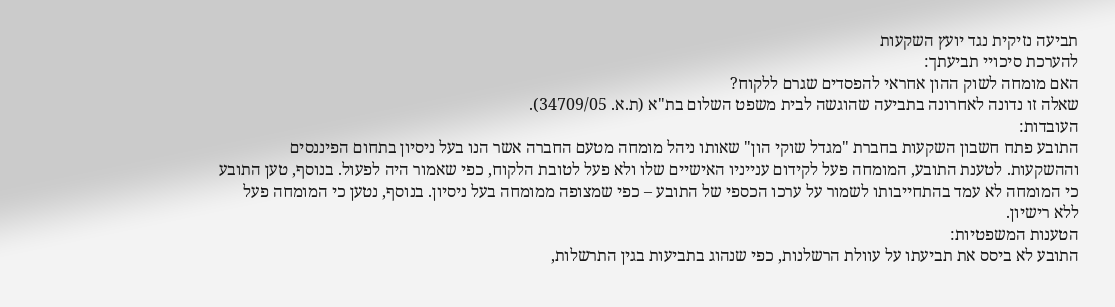תביעה נזיקית נגד יועץ השקעות
להערכת סיכויי תביעתך:
האם מומחה לשוק ההון אחראי להפסדים שגרם ללקוח?
שאלה זו נדונה לאחרונה בתביעה שהוגשה לבית משפט השלום בת"א (ת.א. 34709/05).
העובדות:
התובע פתח חשבון השקעות בחברת "מגדל שוקי הון" שאותו ניהל מומחה מטעם החברה אשר הנו בעל ניסיון בתחום הפיננסים וההשקעות. לטענת התובע, המומחה פעל לקידום ענייניו האישיים שלו ולא פעל לטובת הלקוח, כפי שאמור היה לפעול. בנוסף, טען התובע כי המומחה לא עמד בהתחייבותו לשמור על ערכו הכספי של התובע – כפי שמצופה ממומחה בעל ניסיון. בנוסף, נטען כי המומחה פעל ללא רישיון.
הטענות המשפטיות:
התובע לא ביסס את תביעתו על עוולת הרשלנות, כפי שנהוג בתביעות בגין התרשלות,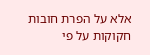אלא על הפרת חובות חקוקות על פי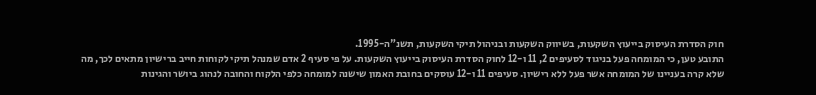חוק הסדרת העיסוק בייעוץ השקעות, בשיווק השקעות ובניהול תיקי השקעות, תשנ"ה-1995.
התובע טען, כי המומחה פעל בניגוד לסעיפים 2, 11 ו-12 לחוק הסדרת העיסוק בייעוץ השקעות. על פי סעיף 2 אדם שמנהל תיקי לקוחות חייב ברישיון מתאים לכך, מה שלא קרה בעניינו של המומחה אשר פעל ללא רישיון. סעיפים 11 ו-12 עוסקים בחובת האמון שישנה למומחה כלפי הלקוח והחובה לנהוג ביושר והגינות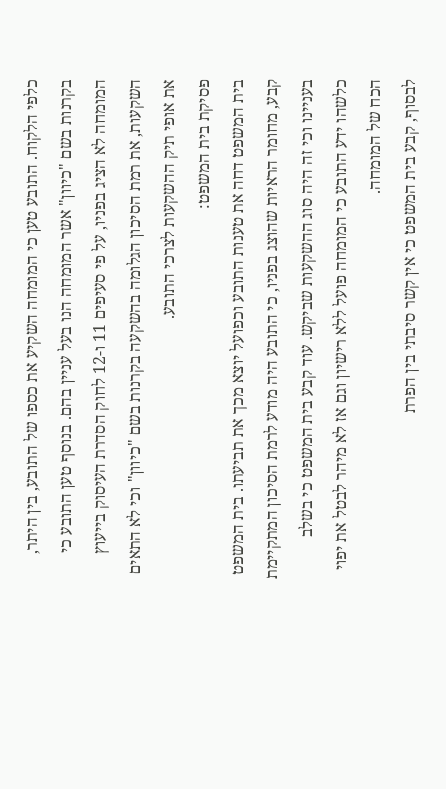כלפי הלקוח. התובע טען כי המומחה השקיע את כספו של התובע, בין היתר, בקרנות בשם "כיוון" אשר המומחה הנו בעל עניין בהם. בנוסף טען התובע כי המומחה לא הציג בפניו, על פי סעיפים 11 ו-12 לחוק הסדרת העיסוק בייעוץ השקעות, את רמת הסיכון הגלומה בהשקעה בקרנות בשם "כיוון" וכי לא התאים את אופי תיק ההשקעות לצרכי התובע.
פסיקת בית המשפט:
בית המשפט דחה את טענות התובע וכפועל יוצא מכך את תביעתו. בית המשפט קבע, מחומר הראיות שהוצג בפניו, כי התובע היה מודע לרמת הסיכון המתקיימת בעניינו וכי זה היה סוג ההשקעות שביקש. עוד קבע בית המשפט כי בשלב כלשהו ידע התובע כי המומחה פועל ללא רישיון וגם אז לא מיהר לבטל את יפוי הכח של המומחה.
לבסוף, קבע בית המשפט כי אין קשר סיבתי בין הפרת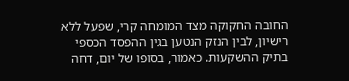החובה החקוקה מצד המומחה קרי, שפעל ללא רישיון, לבין הנזק הנטען בגין ההפסד הכספי בתיק ההשקעות. כאמור, בסופו של יום, דחה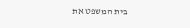בית המשפט את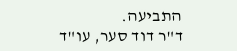התביעה.
ד"ר דוד סער, עו"ד